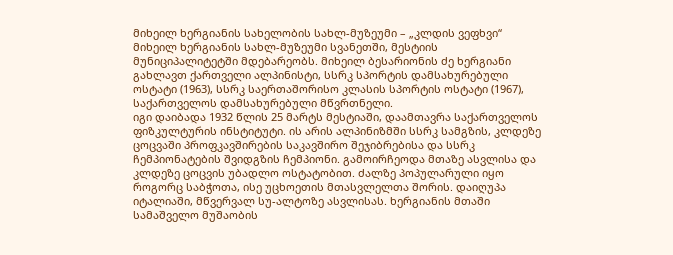მიხეილ ხერგიანის სახელობის სახლ-მუზეუმი – „კლდის ვეფხვი“
მიხეილ ხერგიანის სახლ-მუზეუმი სვანეთში, მესტიის მუნიციპალიტეტში მდებარეობს. მიხეილ ბესარიონის ძე ხერგიანი გახლავთ ქართველი ალპინისტი, სსრკ სპორტის დამსახურებული ოსტატი (1963), სსრკ საერთაშორისო კლასის სპორტის ოსტატი (1967), საქართველოს დამსახურებული მწვრთნელი.
იგი დაიბადა 1932 წლის 25 მარტს მესტიაში, დაამთავრა საქართველოს ფიზკულტურის ინსტიტუტი. ის არის ალპინიზმში სსრკ სამგზის, კლდეზე ცოცვაში პროფკავშირების საკავშირო შეჯიბრებისა და სსრკ ჩემპიონატების შვიდგზის ჩემპიონი. გამოირჩეოდა მთაზე ასვლისა და კლდეზე ცოცვის უბადლო ოსტატობით. ძალზე პოპულარული იყო როგორც საბჭოთა, ისე უცხოეთის მთასვლელთა შორის. დაიღუპა იტალიაში, მწვერვალ სუ-ალტოზე ასვლისას. ხერგიანის მთაში სამაშველო მუშაობის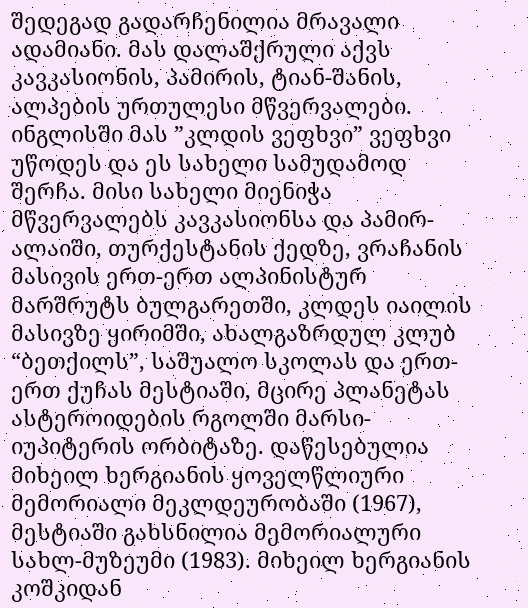შედეგად გადარჩენილია მრავალი ადამიანი. მას დალაშქრული აქვს კავკასიონის, პამირის, ტიან-შანის, ალპების ურთულესი მწვერვალები. ინგლისში მას ”კლდის ვეფხვი” ვეფხვი უწოდეს და ეს სახელი სამუდამოდ შერჩა. მისი სახელი მიენიჭა მწვერვალებს კავკასიონსა და პამირ-ალაიში, თურქესტანის ქედზე, ვრაჩანის მასივის ერთ-ერთ ალპინისტურ მარშრუტს ბულგარეთში, კლდეს იაილის მასივზე ყირიმში, ახალგაზრდულ კლუბ “ბეთქილს”, საშუალო სკოლას და ერთ-ერთ ქუჩას მესტიაში, მცირე პლანეტას ასტეროიდების რგოლში მარსი-იუპიტერის ორბიტაზე. დაწესებულია მიხეილ ხერგიანის ყოველწლიური მემორიალი მეკლდეურობაში (1967), მესტიაში გახსნილია მემორიალური სახლ-მუზეუმი (1983). მიხეილ ხერგიანის კოშკიდან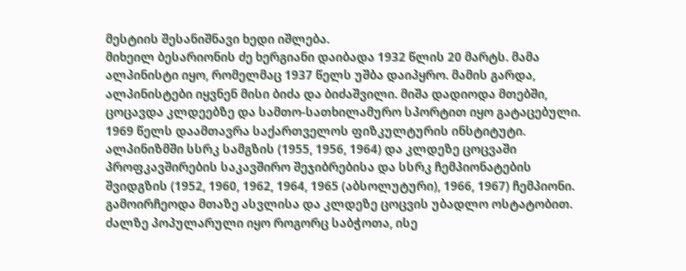მესტიის შესანიშნავი ხედი იშლება.
მიხეილ ბესარიონის ძე ხერგიანი დაიბადა 1932 წლის 20 მარტს. მამა ალპინისტი იყო, რომელმაც 1937 წელს უშბა დაიპყრო. მამის გარდა, ალპინისტები იყვნენ მისი ბიძა და ბიძაშვილი. მიშა დადიოდა მთებში, ცოცავდა კლდეებზე და სამთო-სათხილამურო სპორტით იყო გატაცებული.
1969 წელს დაამთავრა საქართველოს ფიზკულტურის ინსტიტუტი. ალპინიზმში სსრკ სამგზის (1955, 1956, 1964) და კლდეზე ცოცვაში პროფკავშირების საკავშირო შეჯიბრებისა და სსრკ ჩემპიონატების შვიდგზის (1952, 1960, 1962, 1964, 1965 (აბსოლუტური), 1966, 1967) ჩემპიონი. გამოირჩეოდა მთაზე ასვლისა და კლდეზე ცოცვის უბადლო ოსტატობით. ძალზე პოპულარული იყო როგორც საბჭოთა, ისე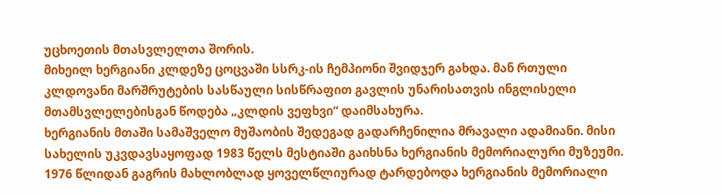უცხოეთის მთასვლელთა შორის.
მიხეილ ხერგიანი კლდეზე ცოცვაში სსრკ-ის ჩემპიონი შვიდჯერ გახდა. მან რთული კლდოვანი მარშრუტების სასწაული სისწრაფით გავლის უნარისათვის ინგლისელი მთამსვლელებისგან წოდება „კლდის ვეფხვი“ დაიმსახურა.
ხერგიანის მთაში სამაშველო მუშაობის შედეგად გადარჩენილია მრავალი ადამიანი. მისი სახელის უკვდავსაყოფად 1983 წელს მესტიაში გაიხსნა ხერგიანის მემორიალური მუზეუმი. 1976 წლიდან გაგრის მახლობლად ყოველწლიურად ტარდებოდა ხერგიანის მემორიალი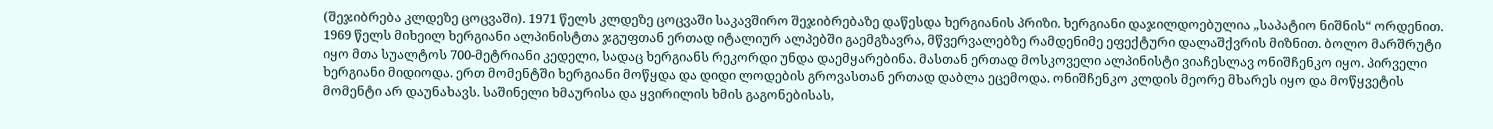(შეჯიბრება კლდეზე ცოცვაში). 1971 წელს კლდეზე ცოცვაში საკავშირო შეჯიბრებაზე დაწესდა ხერგიანის პრიზი. ხერგიანი დაჯილდოებულია „საპატიო ნიშნის“ ორდენით.
1969 წელს მიხეილ ხერგიანი ალპინისტთა ჯგუფთან ერთად იტალიურ ალპებში გაემგზავრა, მწვერვალებზე რამდენიმე ეფექტური დალაშქვრის მიზნით. ბოლო მარშრუტი იყო მთა სუალტოს 700-მეტრიანი კედელი, სადაც ხერგიანს რეკორდი უნდა დაემყარებინა. მასთან ერთად მოსკოველი ალპინისტი ვიაჩესლავ ონიშჩენკო იყო. პირველი ხერგიანი მიდიოდა. ერთ მომენტში ხერგიანი მოწყდა და დიდი ლოდების გროვასთან ერთად დაბლა ეცემოდა. ონიშჩენკო კლდის მეორე მხარეს იყო და მოწყვეტის მომენტი არ დაუნახავს. საშინელი ხმაურისა და ყვირილის ხმის გაგონებისას,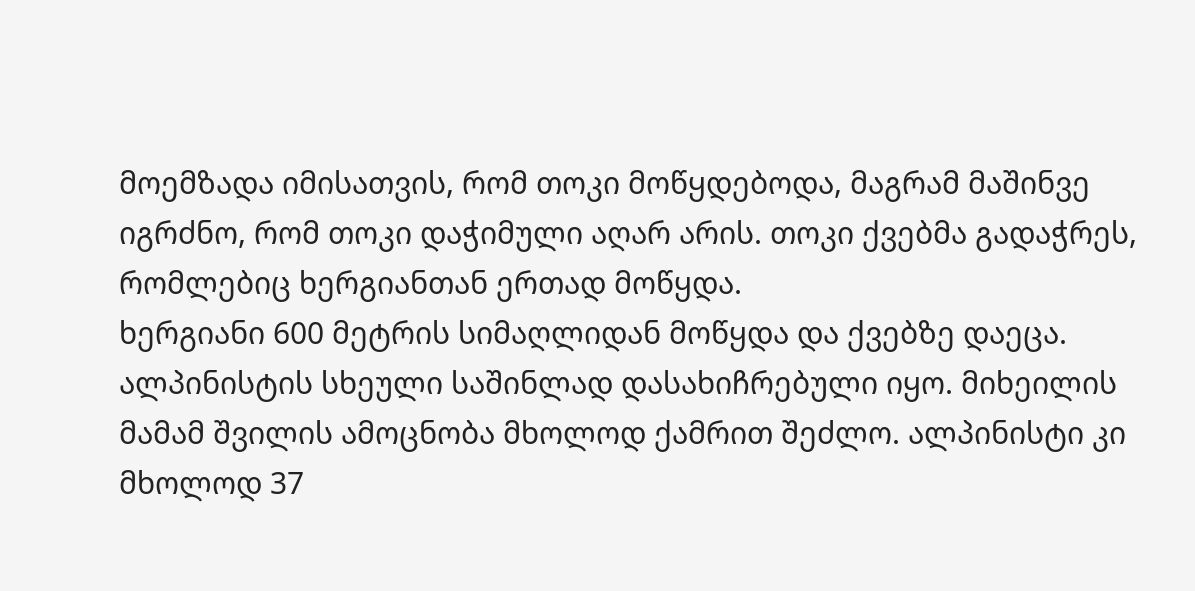მოემზადა იმისათვის, რომ თოკი მოწყდებოდა, მაგრამ მაშინვე იგრძნო, რომ თოკი დაჭიმული აღარ არის. თოკი ქვებმა გადაჭრეს, რომლებიც ხერგიანთან ერთად მოწყდა.
ხერგიანი 600 მეტრის სიმაღლიდან მოწყდა და ქვებზე დაეცა. ალპინისტის სხეული საშინლად დასახიჩრებული იყო. მიხეილის მამამ შვილის ამოცნობა მხოლოდ ქამრით შეძლო. ალპინისტი კი მხოლოდ 37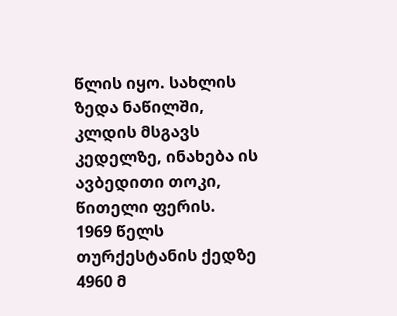წლის იყო. სახლის ზედა ნაწილში, კლდის მსგავს კედელზე, ინახება ის ავბედითი თოკი, წითელი ფერის.
1969 წელს თურქესტანის ქედზე 4960 მ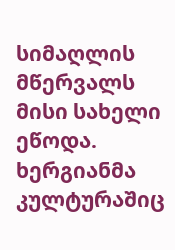სიმაღლის მწერვალს მისი სახელი ეწოდა.
ხერგიანმა კულტურაშიც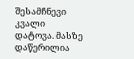შესამჩნევი კვალი დატოვა. მასზე დაწერილია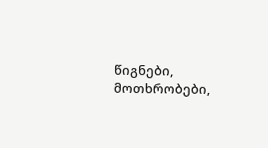წიგნები, მოთხრობები,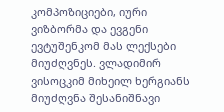კომპოზიციები, იური ვიზბორმა და ევგენი ევტუშენკომ მას ლექსები მიუძღვნეს. ვლადიმირ ვისოცკიმ მიხეილ ხერგიანს მიუძღვნა შესანიშნავი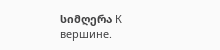სიმღერა К вершине.